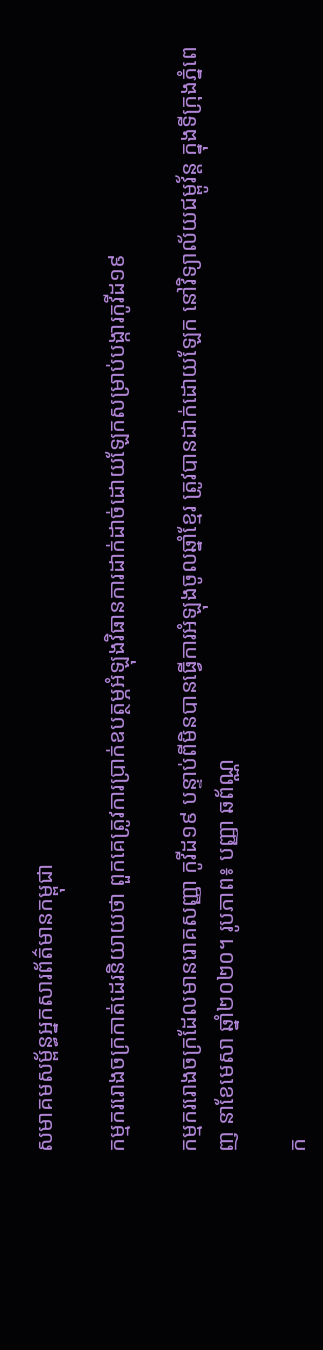សមាគមសម្ព័ន្ធអ្នកសារព័ត៌មានកម្ពុជា

កម្មកររោងចក្រកាត់ដេរនិយាយថា ពួកគេត្រូវការប្រាក់ឧបត្ថម្ភអំឡុងវិធានការដាក់ដាច់ដោយឡែកសម្រាប់បង្ការកូវីដ១៩

កម្មកររោងចក្រដែលមានរោគសញ្ញា កូវីដ១៩ បន្ទាប់ពីមិនបានធ្វើការអំឡុងចូលឆ្នាំខ្មែរ ត្រូវបានដាក់ដោយឡែក នៅវិទ្យាល័យជម្ពូវ័ន្ត ក្នុងទីក្រុងភ្នំពេញ នាខែមេសា ឆ្នាំ២០២០។ រូបភាព៖ បញ្ញា ឆព័ណ្ណ

ក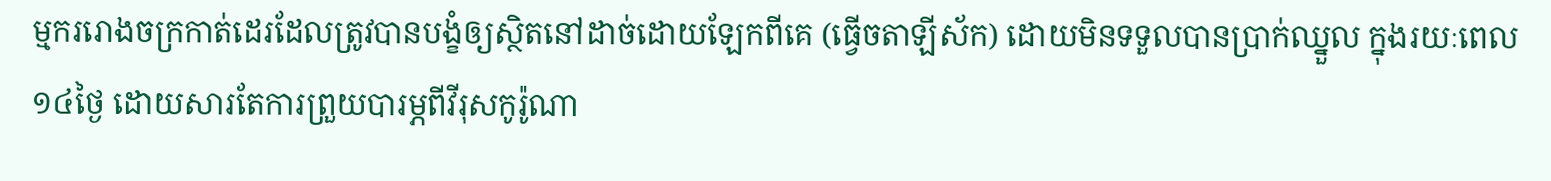ម្មកររោងចក្រកាត់ដេរដែលត្រូវបានបង្ខំឲ្យស្ថិតនៅដាច់ដោយឡែកពីគេ (ធ្វើចតាឡីស័ក) ដោយមិនទទួលបានប្រាក់ឈ្នួល ក្នុងរយៈពេល ១៤ថ្ងៃ ដោយសារតែការព្រួយបារម្ភពីវីរុសកូរ៉ូណា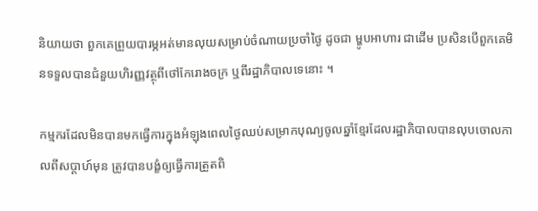និយាយថា ពួកគេព្រួយបារម្ភអត់មានលុយសម្រាប់ចំណាយប្រចាំថ្ងៃ ដូចជា ម្ហូបអាហារ ជាដើម ប្រសិនបើពួកគេមិនទទួលបានជំនួយហិរញ្ញវត្ថុពីថៅកែរោងចក្រ ឬពីរដ្ឋាភិបាលទេនោះ ។

កម្មករដែលមិនបានមកធ្វើការក្នុងអំឡុងពេលថ្ងៃឈប់សម្រាកបុណ្យចូលឆ្នាំខ្មែរដែលរដ្ឋាភិបាលបានលុបចោលកាលពីសប្ដាហ៍មុន ត្រូវបានបង្ខំឲ្យធ្វើការត្រួតពិ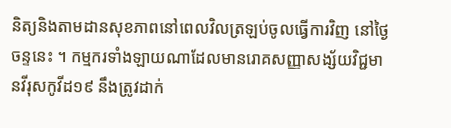និត្យនិងតាមដានសុខភាពនៅពេលវិលត្រឡប់ចូលធ្វើការវិញ នៅថ្ងៃចន្ទនេះ ។ កម្មករទាំងឡាយណាដែលមានរោគសញ្ញាសង្ស័យវិជ្ជមានវីរុសកូវីដ១៩ នឹងត្រូវដាក់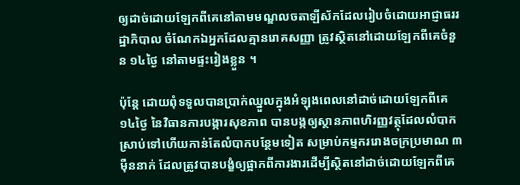ឲ្យដាច់ដោយឡែកពីគេនៅតាមមណ្ឌលចតាឡីស័កដែលរៀបចំដោយអាជ្ញាធររដ្ឋាភិបាល ចំណែកឯអ្នកដែលគ្មានរោគសញ្ញា ត្រូវស្ថិតនៅដោយឡែកពីគេចំនួន ១៤ថ្ងៃ នៅតាមផ្ទះរៀងខ្លួន ។

ប៉ុន្តែ ដោយពុំទទួលបានប្រាក់ឈ្នួលក្នុងអំឡុងពេលនៅដាច់ដោយឡែកពីគេ ១៤ថ្ងៃ នៃវិធានការបង្ការសុខភាព បានបង្កឲ្យស្ថានភាពហិរញ្ញវត្ថុដែលលំបាកស្រាប់ទៅហើយកាន់តែលំបាកបន្ថែមទៀត សម្រាប់កម្មកររោងចក្រប្រមាណ ៣ម៉ឺននាក់ ដែលត្រូវបានបង្ខំឲ្យផ្អាកពីការងារដើម្បីស្ថិតនៅដាច់ដោយឡែកពីគេ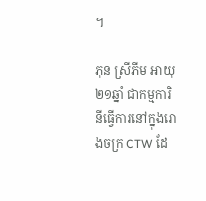។

ភុន ស្រីភីម អាយុ ២១ឆ្នាំ ជាកម្មការិនីធ្វើការនៅក្នុងរោងចក្រ CTW ដែ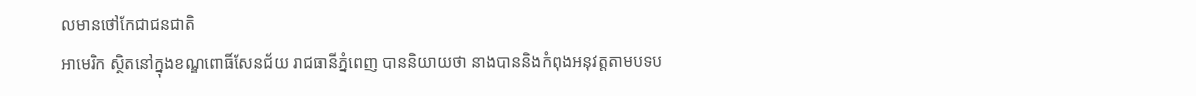លមានថៅកែជាជនជាតិ
អាមេរិក ស្ថិតនៅក្នុងខណ្ឌពោធិ៍សែនជ័យ រាជធានីភ្នំពេញ បាននិយាយថា នាងបាននិងកំពុងអនុវត្តតាមបទប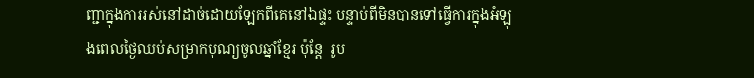ញ្ជាក្នុងការរស់នៅដាច់ដោយឡែកពីគេនៅឯផ្ទះ បន្ទាប់ពីមិនបានទៅធ្វើការក្នុងអំឡុងពេលថ្ងៃឈប់សម្រាកបុណ្យចូលឆ្នាំខ្មែរ ប៉ុន្តែ  រូប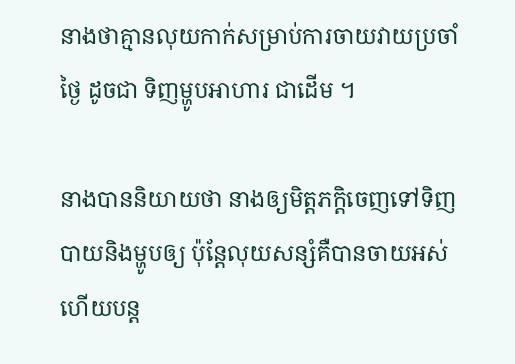នាងថាគ្មានលុយកាក់សម្រាប់ការចាយវាយប្រចាំថ្ងៃ ដូចជា ទិញម្ហូបអាហារ ជាដើម ។

នាងបាននិយាយថា នាងឲ្យមិត្តភក្ដិចេញទៅទិញបាយនិងម្ហូបឲ្យ ប៉ុន្តែលុយសន្សំគឺបានចាយអស់ហើយបន្ត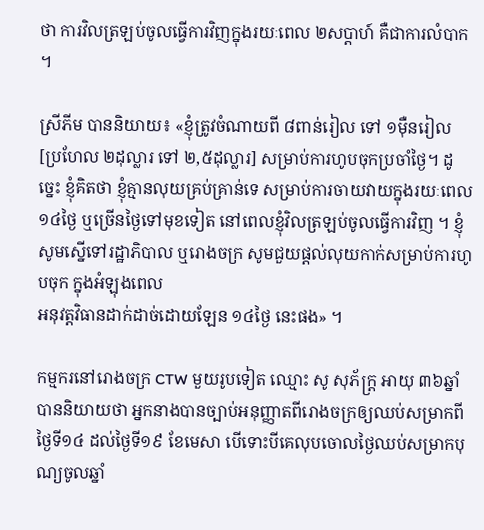ថា ការវិលត្រឡប់ចូលធ្វើការវិញក្នុងរយៈពេល ២សប្ដាហ៍ គឺជាការលំបាក ។

ស្រីភីម បាននិយាយ៖ «ខ្ញុំត្រូវចំណាយពី ៨ពាន់រៀល ទៅ ១ម៉ឺនរៀល [ប្រហែល ២ដុល្លារ ទៅ ២,៥ដុល្លារ] សម្រាប់ការហូបចុកប្រចាំថ្ងៃ។ ដូច្នេះ ខ្ញុំគិតថា ខ្ញុំគ្មានលុយគ្រប់គ្រាន់ទេ សម្រាប់ការចាយវាយក្នុងរយៈពេល ១៤ថ្ងៃ ឬច្រើនថ្ងៃទៅមុខទៀត នៅពេលខ្ញុំវិលត្រឡប់ចូលធ្វើការវិញ ។ ខ្ញុំសូមស្នើទៅរដ្ឋាភិបាល ឬរោងចក្រ សូមជួយផ្ដល់លុយកាក់សម្រាប់ការហូបចុក ក្នុងអំឡុងពេល
អនុវត្តវិធានដាក់ដាច់ដោយឡែន ១៤ថ្ងៃ នេះផង» ។

កម្មករនៅរោងចក្រ CTW មួយរូបទៀត ឈ្មោះ សូ សុភ័ក្ត្រ អាយុ ៣៦ឆ្នាំ បាននិយាយថា អ្នកនាងបានច្បាប់អនុញ្ញាតពីរោងចក្រឲ្យឈប់សម្រាកពីថ្ងៃទី១៤ ដល់ថ្ងៃទី១៩ ខែមេសា បើទោះបីគេលុបចោលថ្ងៃឈប់សម្រាកបុណ្យចូលឆ្នាំ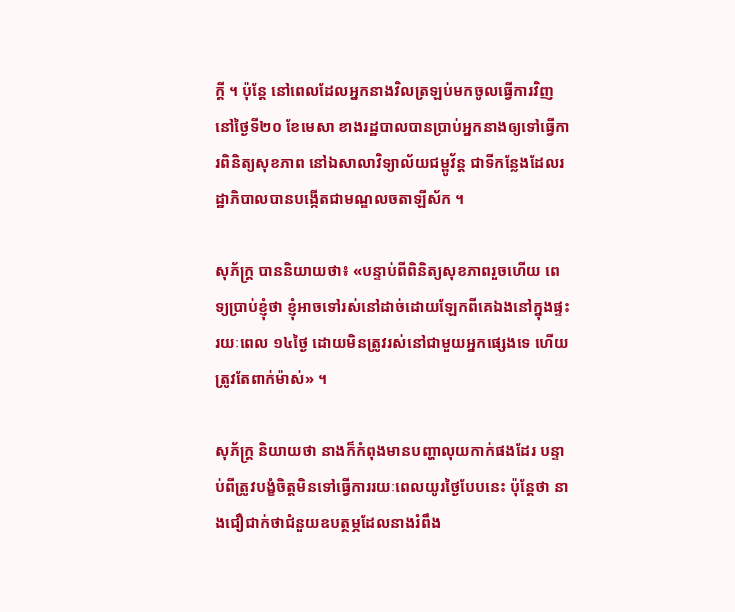ក្ដី ។ ប៉ុន្តែ នៅពេលដែលអ្នកនាងវិលត្រឡប់មកចូលធ្វើការវិញ នៅថ្ងៃទី២០ ខែមេសា ខាងរដ្ឋបាលបានប្រាប់អ្នកនាងឲ្យទៅធ្វើការពិនិត្យសុខភាព នៅឯសាលាវិទ្យាល័យជម្ពូវ័ន្ត ជាទីកន្លែងដែលរដ្ឋាភិបាលបានបង្កើតជាមណ្ឌលចតាឡីស័ក ។

សុភ័ក្ត្រ បាននិយាយថា៖ «បន្ទាប់ពីពិនិត្យសុខភាពរួចហើយ ពេទ្យប្រាប់ខ្ញុំថា ខ្ញុំអាចទៅរស់នៅដាច់ដោយឡែកពីគេឯងនៅក្នុងផ្ទះ រយៈពេល ១៤ថ្ងៃ ដោយមិនត្រូវរស់នៅជាមួយអ្នកផ្សេងទេ ហើយត្រូវតែពាក់ម៉ាស់» ។

សុភ័ក្ត្រ និយាយថា នាងក៏កំពុងមានបញ្ហាលុយកាក់ផងដែរ បន្ទាប់ពីត្រូវបង្ខំចិត្តមិនទៅធ្វើការរយៈពេលយូរថ្ងៃបែបនេះ ប៉ុន្តែថា នាងជឿជាក់ថាជំនួយឧបត្ថម្ភដែលនាងរំពឹង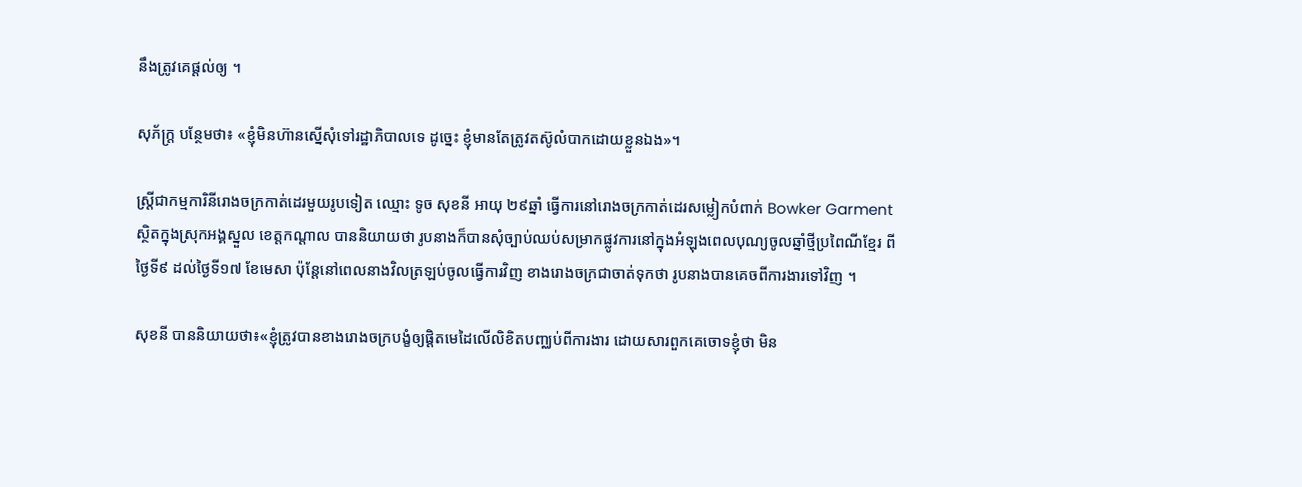នឹងត្រូវគេផ្ដល់ឲ្យ ។

សុភ័ក្ត្រ បន្ថែមថា៖ «ខ្ញុំមិនហ៊ានស្នើសុំទៅរដ្ឋាភិបាលទេ ដូច្នេះ ខ្ញុំមានតែត្រូវតស៊ូលំបាកដោយខ្លួនឯង»។

ស្ត្រីជាកម្មការិនីរោងចក្រកាត់ដេរមួយរូបទៀត ឈ្មោះ ទូច សុខនី អាយុ ២៩ឆ្នាំ ធ្វើការនៅរោងចក្រកាត់ដេរសម្លៀកបំពាក់ Bowker Garment ស្ថិតក្នុងស្រុកអង្គស្នួល ខេត្តកណ្ដាល បាននិយាយថា រូបនាងក៏បានសុំច្បាប់ឈប់សម្រាកផ្លូវការនៅក្នុងអំឡុងពេលបុណ្យចូលឆ្នាំថ្មីប្រពៃណីខ្មែរ ពីថ្ងៃទី៩ ដល់ថ្ងៃទី១៧ ខែមេសា ប៉ុន្តែនៅពេលនាងវិលត្រឡប់ចូលធ្វើការវិញ ខាងរោងចក្រជាចាត់ទុកថា រូបនាងបានគេចពីការងារទៅវិញ ។

សុខនី បាននិយាយថា៖«ខ្ញុំត្រូវបានខាងរោងចក្របង្ខំឲ្យផ្ដិតមេដៃលើលិខិតបញ្ឈប់ពីការងារ ដោយសារពួកគេចោទខ្ញុំថា មិន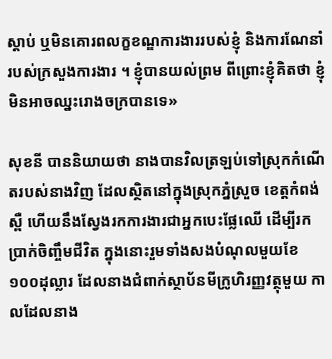ស្ដាប់ ឬមិនគោរពលក្ខខណ្ឌការងាររបស់ខ្ញុំ និងការណែនាំរបស់ក្រសួងការងារ ។ ខ្ញុំបានយល់ព្រម ពីព្រោះខ្ញុំគិតថា ខ្ញុំមិនអាចឈ្នះរោងចក្របានទេ»

សុខនី បាននិយាយថា នាងបានវិលត្រឡប់ទៅស្រុកកំណើតរបស់នាងវិញ ដែលស្ថិតនៅក្នុងស្រុកភ្នំស្រួច ខេត្តកំពង់ស្ពឺ ហើយនឹងស្វែងរកការងារជាអ្នកបេះផ្លែឈើ ដើម្បីរកប្រាក់ចិញ្ចឹមជីវិត ក្នុងនោះរួមទាំងសងបំណុលមួយខែ ១០០ដុល្លារ ដែលនាងជំពាក់ស្ថាប័នមីក្រូហិរញ្ញវត្ថុមួយ កាលដែលនាង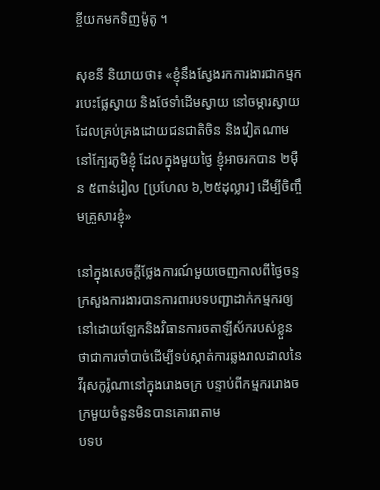ខ្ចីយកមកទិញម៉ូតូ ។

សុខនី និយាយថា៖ «ខ្ញុំនឹងស្វែងរកការងារជាកម្មករបេះផ្លែស្វាយ និងថែទាំដើមស្វាយ នៅចម្ការស្វាយដែលគ្រប់គ្រងដោយជនជាតិចិន និងវៀតណាម នៅក្បែរភូមិខ្ញុំ ដែលក្នុងមួយថ្ងៃ ខ្ញុំអាចរកបាន ២ម៉ឺន ៥ពាន់រៀល [ប្រហែល ៦,២៥ដុល្លារ] ដើម្បីចិញ្ចឹមគ្រួសារខ្ញុំ»

នៅក្នុងសេចក្ដីថ្លែងការណ៍មួយចេញកាលពីថ្ងៃចន្ទ ក្រសួងការងារបានការពារបទបញ្ជាដាក់កម្មករឲ្យនៅដោយឡែកនិងវិធានការចតាឡីស័ករបស់ខ្លួន ថាជាការចាំបាច់ដើម្បីទប់ស្កាត់ការឆ្លងរាលដាលនៃវីរុសកូរ៉ូណានៅក្នុងរោងចក្រ បន្ទាប់ពីកម្មកររោងចក្រមួយចំនួនមិនបានគោរពតាម
បទប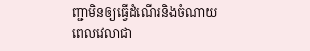ញ្ជាមិនឲ្យធ្វើដំណើរនិងចំណាយពេលវេលាជា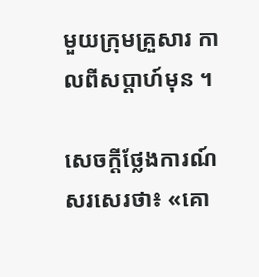មួយក្រុមគ្រួសារ កាលពីសប្ដាហ៍មុន ។

សេចក្ដីថ្លែងការណ៍ សរសេរថា៖ «គោ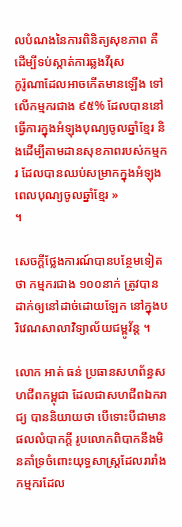លបំណងនៃការពិនិត្យសុខភាព គឺដើម្បីទប់ស្កាត់ការឆ្លងវីរុស
កូរ៉ូណាដែលអាចកើតមានឡើង ទៅលើកម្មករជាង ៩៥% ដែលបាននៅធ្វើការក្នុងអំឡុងបុណ្យចូលឆ្នាំខ្មែរ និងដើម្បីតាមដានសុខភាពរបស់កម្មករ ដែលបានឈប់សម្រាកក្នុងអំឡុងពេលបុណ្យចូលឆ្នាំខ្មែរ »
។

សេចក្ដីថ្លែងការណ៍បានបន្ថែមទៀតថា កម្មករជាង ១០០នាក់ ត្រូវបានដាក់ឲ្យនៅដាច់ដោយឡែក នៅក្នុងបរិវេណសាលាវិទ្យាល័យជម្ពូវ័ន្ត ។

លោក អាត់ ធន់ ប្រធានសហព័ន្ធសហជីពកម្ពុជា ដែលជាសហជីពឯករាជ្យ បាននិយាយថា បើទោះបីជាមានផលលំបាកក្ដី រូបលោកពិបាកនឹងមិនគាំទ្រចំពោះយុទ្ធសាស្ត្រដែលរារាំងកម្មករដែល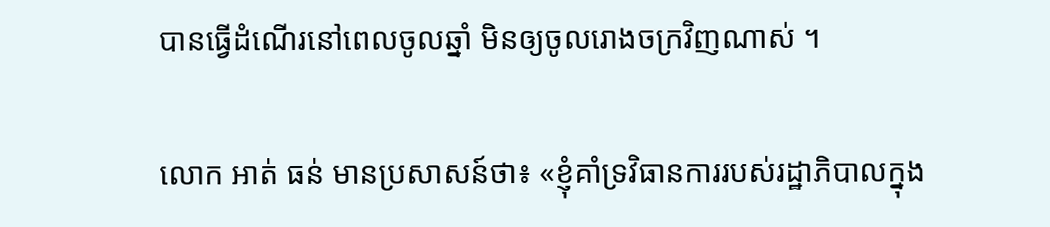បានធ្វើដំណើរនៅពេលចូលឆ្នាំ មិនឲ្យចូលរោងចក្រវិញណាស់ ។

លោក អាត់ ធន់ មានប្រសាសន៍ថា៖ «ខ្ញុំគាំទ្រវិធានការរបស់រដ្ឋាភិបាលក្នុង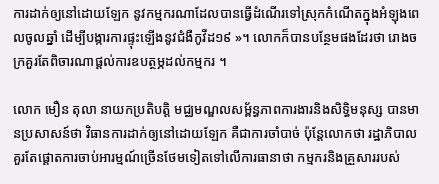ការដាក់ឲ្យនៅដោយឡែក នូវកម្មករណាដែលបានធ្វើដំណើរទៅស្រុកកំណើតក្នុងអំឡុងពេលចូលឆ្នាំ ដើម្បីបង្ការការផ្ទុះឡើងនូវជំងឺកូវីដ១៩ »។ លោកក៏បានបន្ថែមផងដែរថា រោងចក្រគួរតែពិចារណាផ្ដល់ការឧបត្ថម្ភដល់កម្មករ ។

លោក មឿន តុលា នាយកប្រតិបត្តិ មជ្ឈមណ្ឌលសម្ព័ន្ធភាពការងារនិងសិទ្ធិមនុស្ស បានមានប្រសាសន៍ថា វិធានការដាក់ឲ្យនៅដោយឡែក គឺជាការចាំបាច់ ប៉ុន្តែលោកថា រដ្ឋាភិបាលគួរតែផ្ដោតការចាប់អារម្មណ៍ច្រើនថែមទៀតទៅលើការធានាថា កម្មករនិងគ្រួសាររបស់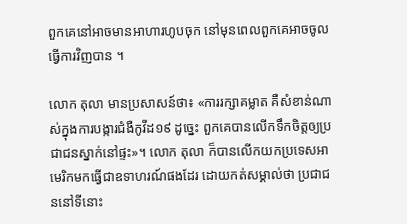ពួកគេនៅអាចមានអាហារហូបចុក នៅមុនពេលពួកគេអាចចូលធ្វើការវិញបាន ។

លោក តុលា មានប្រសាសន៍ថា៖ «ការរក្សាគម្លាត គឺសំខាន់ណាស់ក្នុងការបង្ការជំងឺកូវីដ១៩ ដូច្នេះ ពួកគេបានលើកទឹកចិត្តឲ្យប្រជាជនស្នាក់នៅផ្ទះ»។ លោក តុលា ក៏បានលើកយកប្រទេសអាមេរិកមកធ្វើជាឧទាហរណ៍ផងដែរ ដោយកត់សម្គាល់ថា ប្រជាជននៅទីនោះ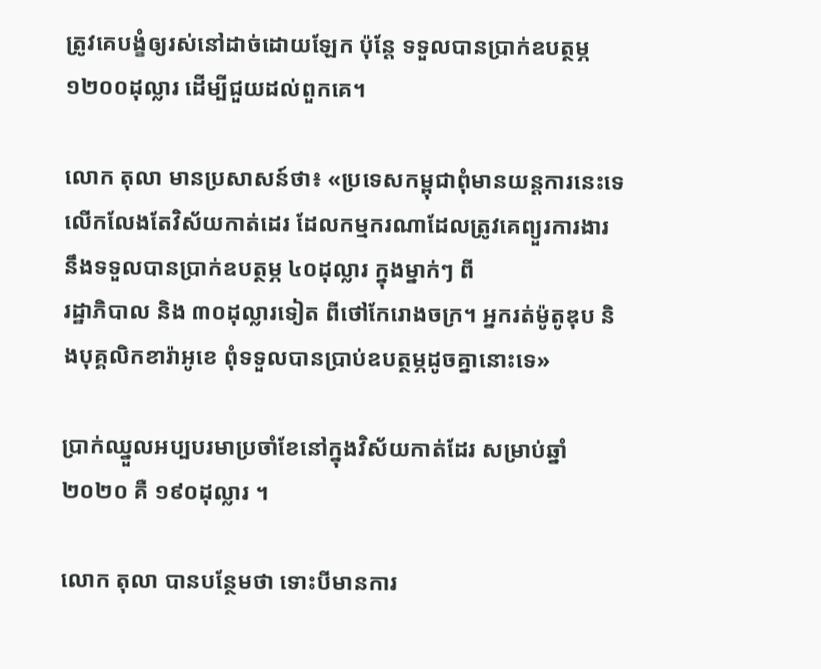ត្រូវគេបង្ខំឲ្យរស់នៅដាច់ដោយឡែក ប៉ុន្តែ ទទួលបានប្រាក់ឧបត្ថម្ភ ១២០០ដុល្លារ ដើម្បីជួយដល់ពួកគេ។

លោក តុលា មានប្រសាសន៍ថា៖ «ប្រទេសកម្ពុជាពុំមានយន្តការនេះទេ លើកលែងតែវិស័យកាត់ដេរ ដែលកម្មករណាដែលត្រូវគេព្យួរការងារ នឹងទទួលបានប្រាក់ឧបត្ថម្ភ ៤០ដុល្លារ ក្នុងម្នាក់ៗ ពី
រដ្ឋាភិបាល និង ៣០ដុល្លារទៀត ពីថៅកែរោងចក្រ។ អ្នករត់ម៉ូតូឌុប និងបុគ្គលិកខារ៉ាអូខេ ពុំទទួលបានប្រាប់ឧបត្ថម្ភដូចគ្នានោះទេ»

ប្រាក់ឈ្នួលអប្បបរមាប្រចាំខែនៅក្នុងវិស័យកាត់ដែរ សម្រាប់ឆ្នាំ២០២០ គឺ ១៩០ដុល្លារ ។

លោក តុលា បានបន្ថែមថា ទោះបីមានការ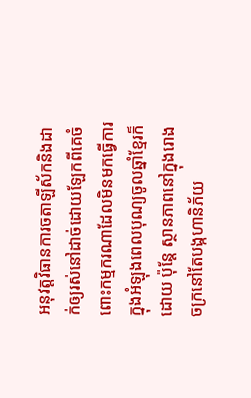អនុវត្តវិធានការចតាឡីស័កនិងដាក់ឲ្យរស់នៅដាច់ដោយឡែកពីគេចំពោះកម្មករណាដែលមិនមកធ្វើការក្នុងអំឡុងពេលបុណ្យចូលឆ្នាំខ្មែរក៏ដោយ ប៉ុន្តែ ស្ថានភាពនៅក្នុងរោងចក្រនៅតែបង្កហានិភ័យ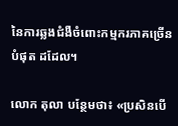នៃការឆ្លងជំងឺចំពោះកម្មករភាគច្រើនបំផុត ដដែល។

លោក តុលា បន្ថែមថា៖ «ប្រសិនបើ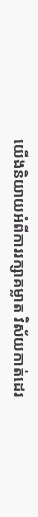យើងនិយាយអំពីការរក្សាគម្លាត វិស័យកាត់ដេរ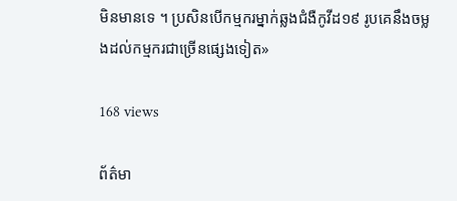មិនមានទេ ។ ប្រសិនបើកម្មករម្នាក់ឆ្លងជំងឺកូវីដ១៩ រូបគេនឹងចម្លងដល់កម្មករជាច្រើនផ្សេងទៀត»

168 views

ព័ត៌មា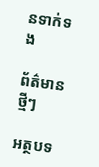នទាក់ទង

ព័ត៌មានថ្មីៗ

អត្ថបទ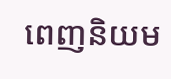ពេញនិយម